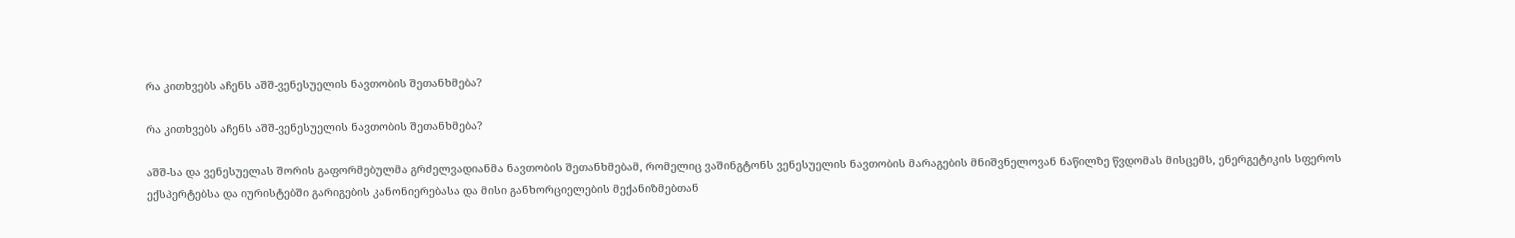რა კითხვებს აჩენს აშშ-ვენესუელის ნავთობის შეთანხმება?

რა კითხვებს აჩენს აშშ-ვენესუელის ნავთობის შეთანხმება?

აშშ-სა და ვენესუელას შორის გაფორმებულმა გრძელვადიანმა ნავთობის შეთანხმებამ, რომელიც ვაშინგტონს ვენესუელის ნავთობის მარაგების მნიშვნელოვან ნაწილზე წვდომას მისცემს, ენერგეტიკის სფეროს ექსპერტებსა და იურისტებში გარიგების კანონიერებასა და მისი განხორციელების მექანიზმებთან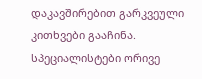დაკავშირებით გარკვეული კითხვები გააჩინა. სპეციალისტები ორივე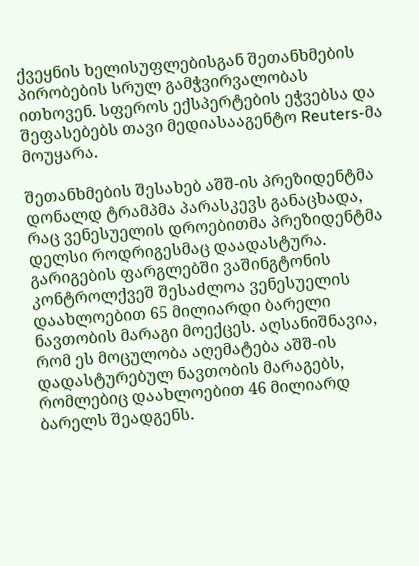ქვეყნის ხელისუფლებისგან შეთანხმების პირობების სრულ გამჭვირვალობას ითხოვენ. სფეროს ექსპერტების ეჭვებსა და შეფასებებს თავი მედიასააგენტო Reuters-მა მოუყარა.

შეთანხმების შესახებ აშშ-ის პრეზიდენტმა დონალდ ტრამპმა პარასკევს განაცხადა, რაც ვენესუელის დროებითმა პრეზიდენტმა დელსი როდრიგესმაც დაადასტურა. გარიგების ფარგლებში ვაშინგტონის კონტროლქვეშ შესაძლოა ვენესუელის დაახლოებით 65 მილიარდი ბარელი ნავთობის მარაგი მოექცეს. აღსანიშნავია, რომ ეს მოცულობა აღემატება აშშ-ის დადასტურებულ ნავთობის მარაგებს, რომლებიც დაახლოებით 46 მილიარდ ბარელს შეადგენს.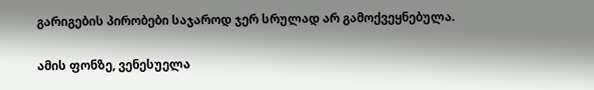გარიგების პირობები საჯაროდ ჯერ სრულად არ გამოქვეყნებულა.

ამის ფონზე, ვენესუელა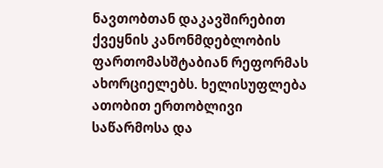ნავთობთან დაკავშირებით ქვეყნის კანონმდებლობის ფართომასშტაბიან რეფორმას ახორციელებს. ხელისუფლება ათობით ერთობლივი საწარმოსა და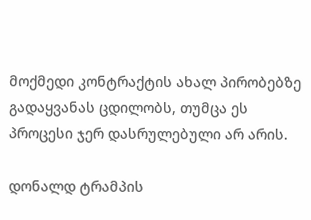მოქმედი კონტრაქტის ახალ პირობებზე გადაყვანას ცდილობს, თუმცა ეს პროცესი ჯერ დასრულებული არ არის.

დონალდ ტრამპის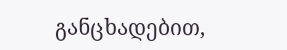განცხადებით,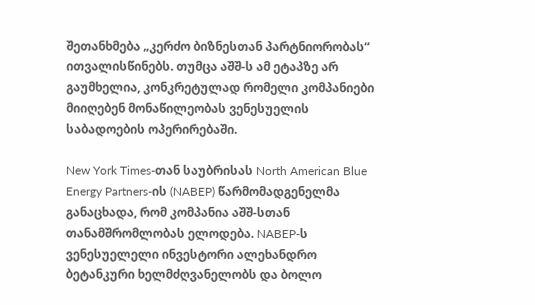შეთანხმება „კერძო ბიზნესთან პარტნიორობას“ ითვალისწინებს. თუმცა აშშ-ს ამ ეტაპზე არ გაუმხელია, კონკრეტულად რომელი კომპანიები მიიღებენ მონაწილეობას ვენესუელის საბადოების ოპერირებაში.

New York Times-თან საუბრისას North American Blue Energy Partners-ის (NABEP) წარმომადგენელმა განაცხადა, რომ კომპანია აშშ-სთან თანამშრომლობას ელოდება. NABEP-ს ვენესუელელი ინვესტორი ალეხანდრო ბეტანკური ხელმძღვანელობს და ბოლო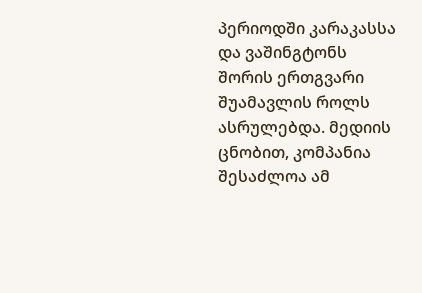პერიოდში კარაკასსა და ვაშინგტონს შორის ერთგვარი შუამავლის როლს ასრულებდა. მედიის ცნობით, კომპანია შესაძლოა ამ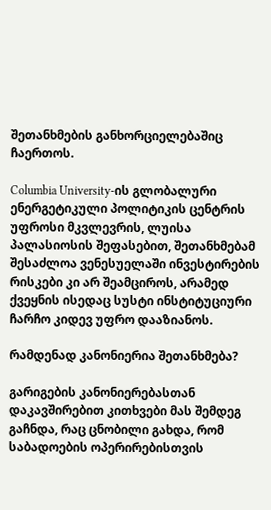შეთანხმების განხორციელებაშიც ჩაერთოს.

Columbia University-ის გლობალური ენერგეტიკული პოლიტიკის ცენტრის უფროსი მკვლევრის, ლუისა პალასიოსის შეფასებით, შეთანხმებამ შესაძლოა ვენესუელაში ინვესტირების რისკები კი არ შეამციროს, არამედ ქვეყნის ისედაც სუსტი ინსტიტუციური ჩარჩო კიდევ უფრო დააზიანოს.

რამდენად კანონიერია შეთანხმება?

გარიგების კანონიერებასთან დაკავშირებით კითხვები მას შემდეგ გაჩნდა, რაც ცნობილი გახდა, რომ საბადოების ოპერირებისთვის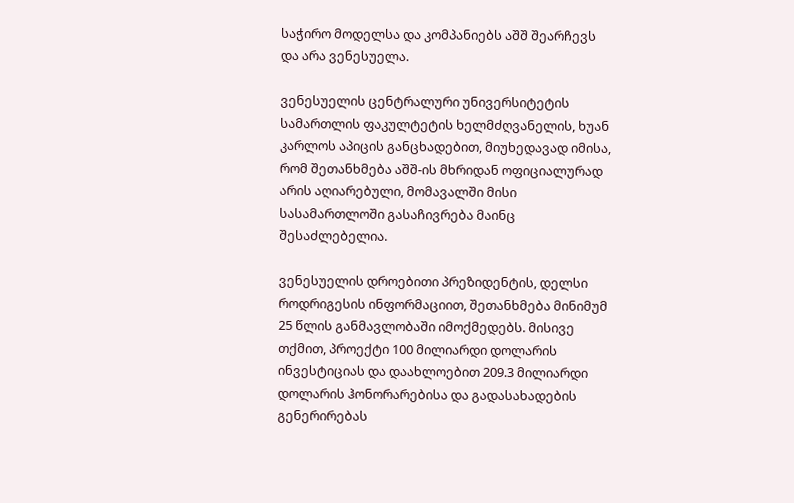საჭირო მოდელსა და კომპანიებს აშშ შეარჩევს და არა ვენესუელა.

ვენესუელის ცენტრალური უნივერსიტეტის სამართლის ფაკულტეტის ხელმძღვანელის, ხუან კარლოს აპიცის განცხადებით, მიუხედავად იმისა, რომ შეთანხმება აშშ-ის მხრიდან ოფიციალურად არის აღიარებული, მომავალში მისი სასამართლოში გასაჩივრება მაინც შესაძლებელია.

ვენესუელის დროებითი პრეზიდენტის, დელსი როდრიგესის ინფორმაციით, შეთანხმება მინიმუმ 25 წლის განმავლობაში იმოქმედებს. მისივე თქმით, პროექტი 100 მილიარდი დოლარის ინვესტიციას და დაახლოებით 209.3 მილიარდი დოლარის ჰონორარებისა და გადასახადების გენერირებას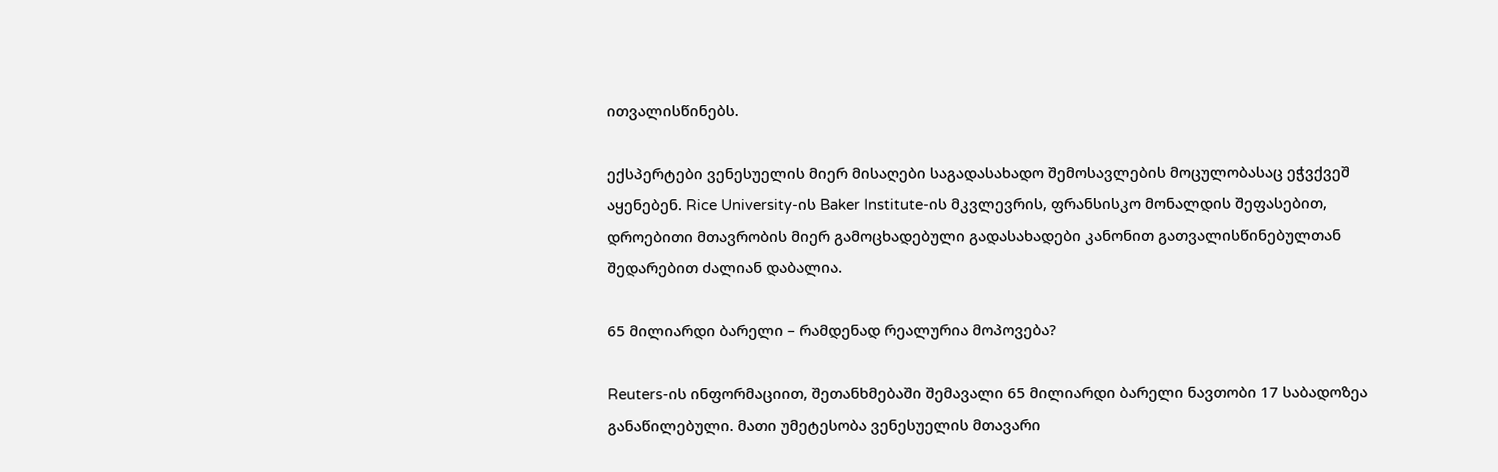ითვალისწინებს.

ექსპერტები ვენესუელის მიერ მისაღები საგადასახადო შემოსავლების მოცულობასაც ეჭვქვეშ აყენებენ. Rice University-ის Baker Institute-ის მკვლევრის, ფრანსისკო მონალდის შეფასებით, დროებითი მთავრობის მიერ გამოცხადებული გადასახადები კანონით გათვალისწინებულთან შედარებით ძალიან დაბალია.

65 მილიარდი ბარელი – რამდენად რეალურია მოპოვება?

Reuters-ის ინფორმაციით, შეთანხმებაში შემავალი 65 მილიარდი ბარელი ნავთობი 17 საბადოზეა განაწილებული. მათი უმეტესობა ვენესუელის მთავარი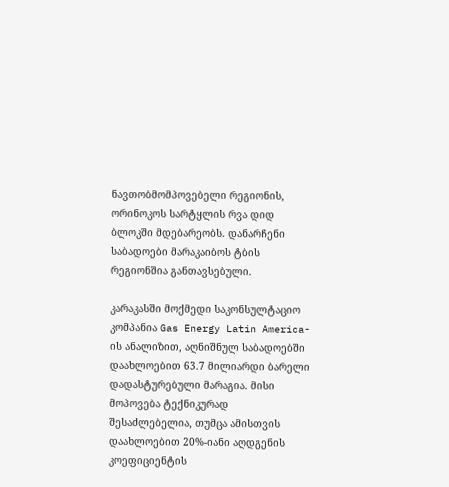ნავთობმომპოვებელი რეგიონის, ორინოკოს სარტყლის რვა დიდ ბლოკში მდებარეობს. დანარჩენი საბადოები მარაკაიბოს ტბის რეგიონშია განთავსებული.

კარაკასში მოქმედი საკონსულტაციო კომპანია Gas Energy Latin America-ის ანალიზით, აღნიშნულ საბადოებში დაახლოებით 63.7 მილიარდი ბარელი დადასტურებული მარაგია. მისი მოპოვება ტექნიკურად შესაძლებელია, თუმცა ამისთვის დაახლოებით 20%-იანი აღდგენის კოეფიციენტის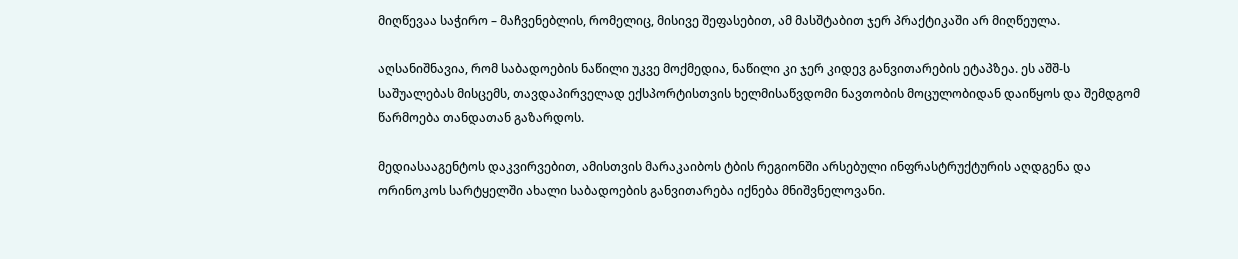მიღწევაა საჭირო – მაჩვენებლის, რომელიც, მისივე შეფასებით, ამ მასშტაბით ჯერ პრაქტიკაში არ მიღწეულა.

აღსანიშნავია, რომ საბადოების ნაწილი უკვე მოქმედია, ნაწილი კი ჯერ კიდევ განვითარების ეტაპზეა. ეს აშშ-ს საშუალებას მისცემს, თავდაპირველად ექსპორტისთვის ხელმისაწვდომი ნავთობის მოცულობიდან დაიწყოს და შემდგომ წარმოება თანდათან გაზარდოს.

მედიასააგენტოს დაკვირვებით, ამისთვის მარაკაიბოს ტბის რეგიონში არსებული ინფრასტრუქტურის აღდგენა და ორინოკოს სარტყელში ახალი საბადოების განვითარება იქნება მნიშვნელოვანი.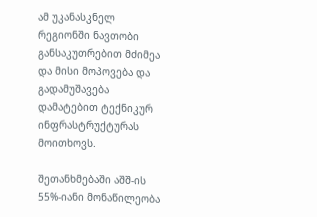ამ უკანასკნელ რეგიონში ნავთობი განსაკუთრებით მძიმეა და მისი მოპოვება და გადამუშავება დამატებით ტექნიკურ ინფრასტრუქტურას მოითხოვს.

შეთანხმებაში აშშ-ის 55%-იანი მონაწილეობა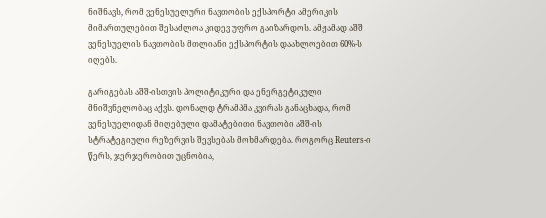ნიშნავს, რომ ვენესუელური ნავთობის ექსპორტი ამერიკის მიმართულებით შესაძლოა კიდევ უფრო გაიზარდოს. ამჟამად აშშ ვენესუელის ნავთობის მთლიანი ექსპორტის დაახლოებით 60%-ს იღებს.

გარიგებას აშშ-ისთვის პოლიტიკური და ენერგეტიკული მნიშვნელობაც აქვს. დონალდ ტრამპმა კვირას განაცხადა, რომ ვენესუელიდან მიღებული დამატებითი ნავთობი აშშ-ის სტრატეგიული რეზერვის შევსებას მოხმარდება. როგორც Reuters-ი წერს, ჯერჯერობით უცნობია,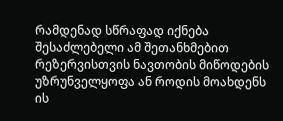რამდენად სწრაფად იქნება შესაძლებელი ამ შეთანხმებით რეზერვისთვის ნავთობის მიწოდების უზრუნველყოფა ან როდის მოახდენს ის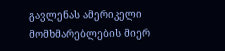გავლენას ამერიკელი მომხმარებლების მიერ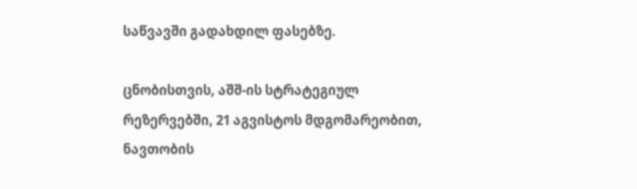საწვავში გადახდილ ფასებზე.

ცნობისთვის, აშშ-ის სტრატეგიულ რეზერვებში, 21 აგვისტოს მდგომარეობით, ნავთობის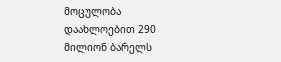მოცულობა დაახლოებით 290 მილიონ ბარელს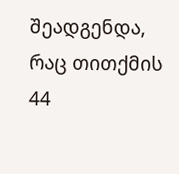შეადგენდა, რაც თითქმის 44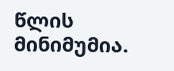წლის მინიმუმია.